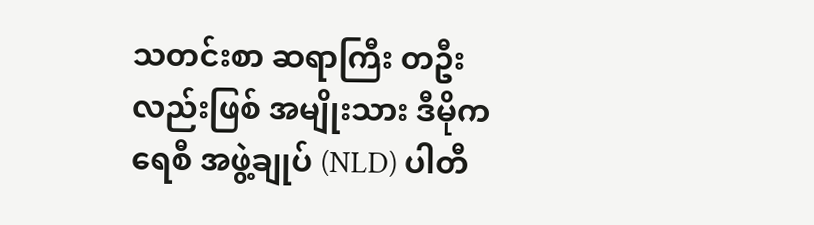သတင်းစာ ဆရာကြီး တဦးလည်းဖြစ် အမျိုးသား ဒီမိုကရေစီ အဖွဲ့ချုပ် (NLD) ပါတီ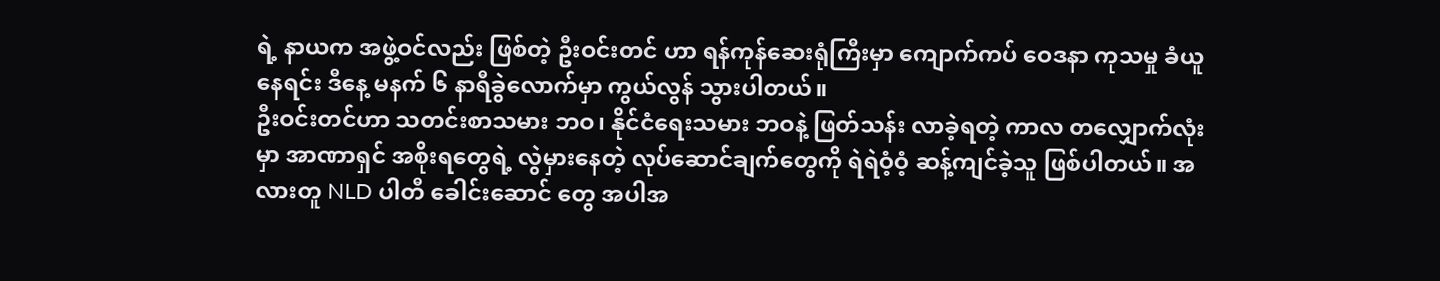ရဲ့ နာယက အဖွဲ့ဝင်လည်း ဖြစ်တဲ့ ဦးဝင်းတင် ဟာ ရန်ကုန်ဆေးရုံကြီးမှာ ကျောက်ကပ် ဝေဒနာ ကုသမှု ခံယူနေရင်း ဒီနေ့ မနက် ၆ နာရီခွဲလောက်မှာ ကွယ်လွန် သွားပါတယ်။
ဦးဝင်းတင်ဟာ သတင်းစာသမား ဘဝ၊ နိုင်ငံရေးသမား ဘဝနဲ့ ဖြတ်သန်း လာခဲ့ရတဲ့ ကာလ တလျှောက်လုံးမှာ အာဏာရှင် အစိုးရတွေရဲ့ လွဲမှားနေတဲ့ လုပ်ဆောင်ချက်တွေကို ရဲရဲဝံ့ဝံ့ ဆန့်ကျင်ခဲ့သူ ဖြစ်ပါတယ်။ အလားတူ NLD ပါတီ ခေါင်းဆောင် တွေ အပါအ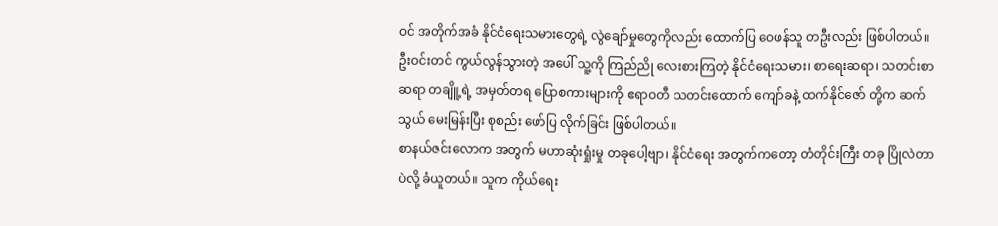ဝင် အတိုက်အခံ နိုင်ငံရေးသမားတွေရဲ့ လွဲချော်မှုတွေကိုလည်း ထောက်ပြ ဝေဖန်သူ တဦးလည်း ဖြစ်ပါတယ်။
ဦးဝင်းတင် ကွယ်လွန်သွားတဲ့ အပေါ် သူ့ကို ကြည်ညို လေးစားကြတဲ့ နိုင်ငံရေးသမား၊ စာရေးဆရာ၊ သတင်းစာ ဆရာ တချိူ့ရဲ့ အမှတ်တရ ပြောစကားများကို ဧရာဝတီ သတင်းထောက် ကျော်ခနဲ့ ထက်နိုင်ဇော် တို့က ဆက်သွယ် မေးမြန်းပြီး စုစည်း ဖော်ပြ လိုက်ခြင်း ဖြစ်ပါတယ်။
စာနယ်ဇင်းလောက အတွက် မဟာဆုံးရှုံးမှု တခုပေါ့ဗျာ၊ နိုင်ငံရေး အတွက်ကတော့ တံတိုင်းကြီး တခု ပြိုလဲတာပဲလို့ ခံယူတယ်။ သူက ကိုယ်ရေး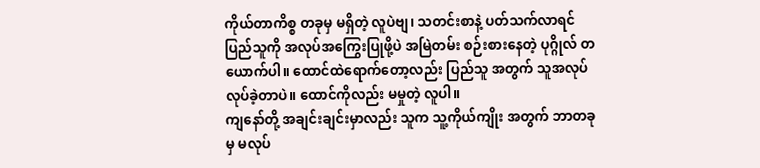ကိုယ်တာကိစ္စ တခုမှ မရှိတဲ့ လူပဲဗျ၊ သတင်းစာနဲ့ ပတ်သက်လာရင် ပြည်သူကို အလုပ်အကြွေးပြုဖို့ပဲ အမြဲတမ်း စဉ်းစားနေတဲ့ ပုဂ္ဂိုလ် တယောက်ပါ။ ထောင်ထဲရောက်တော့လည်း ပြည်သူ အတွက် သူအလုပ် လုပ်ခဲ့တာပဲ။ ထောင်ကိုလည်း မမှုတဲ့ လူပါ။
ကျနော်တို့ အချင်းချင်းမှာလည်း သူက သူ့ကိုယ်ကျိုး အတွက် ဘာတခုမှ မလုပ်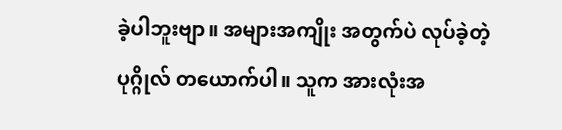ခဲ့ပါဘူးဗျာ။ အများအကျိုး အတွက်ပဲ လုပ်ခဲ့တဲ့ ပုဂ္ဂိုလ် တယောက်ပါ။ သူက အားလုံးအ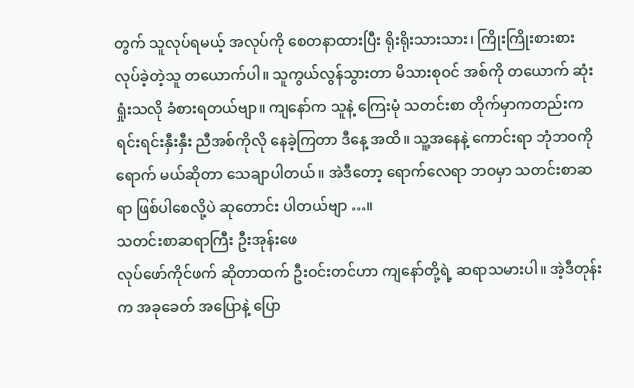တွက် သူလုပ်ရမယ့် အလုပ်ကို စေတနာထားပြီး ရိုးရိုးသားသား၊ ကြိုးကြိုးစားစား လုပ်ခဲ့တဲ့သူ တယောက်ပါ။ သူကွယ်လွန်သွားတာ မိသားစုဝင် အစ်ကို တယောက် ဆုံးရှုံးသလို ခံစားရတယ်ဗျာ။ ကျနော်က သူနဲ့ ကြေးမုံ သတင်းစာ တိုက်မှာကတည်းက ရင်းရင်းနှီးနှီး ညီအစ်ကိုလို နေခဲ့ကြတာ ဒီနေ့ အထိ။ သူ့အနေနဲ့ ကောင်းရာ ဘုံဘဝကို ရောက် မယ်ဆိုတာ သေချာပါတယ်။ အဲဒီတော့ ရောက်လေရာ ဘဝမှာ သတင်းစာဆရာ ဖြစ်ပါစေလို့ပဲ ဆုတောင်း ပါတယ်ဗျာ …။
သတင်းစာဆရာကြီး ဦးအုန်းဖေ
လုပ်ဖော်ကိုင်ဖက် ဆိုတာထက် ဦးဝင်းတင်ဟာ ကျနော်တို့ရဲ့ ဆရာသမားပါ။ အဲ့ဒီတုန်းက အခုခေတ် အပြောနဲ့ ပြော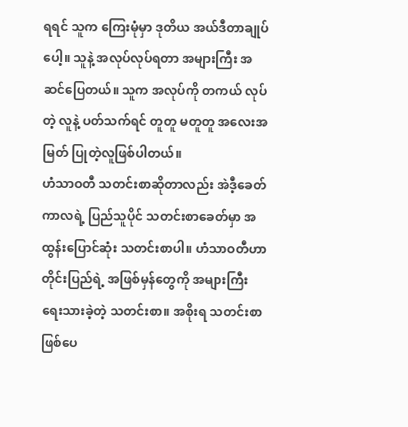ရရင် သူက ကြေးမုံမှာ ဒုတိယ အယ်ဒီတာချုပ်ပေါ့။ သူနဲ့ အလုပ်လုပ်ရတာ အများကြီး အဆင်ပြေတယ်။ သူက အလုပ်ကို တကယ် လုပ်တဲ့ လူနဲ့ ပတ်သက်ရင် တူတူ မတူတူ အလေးအမြတ် ပြုတဲ့လူဖြစ်ပါတယ်။
ဟံသာဝတီ သတင်းစာဆိုတာလည်း အဲဒီ့ခေတ်ကာလရဲ့ ပြည်သူပိုင် သတင်းစာခေတ်မှာ အထွန်းပြောင်ဆုံး သတင်းစာပါ။ ဟံသာဝတီဟာ တိုင်းပြည်ရဲ့ အဖြစ်မှန်တွေကို အများကြီး ရေးသားခဲ့တဲ့ သတင်းစာ။ အစိုးရ သတင်းစာ ဖြစ်ပေ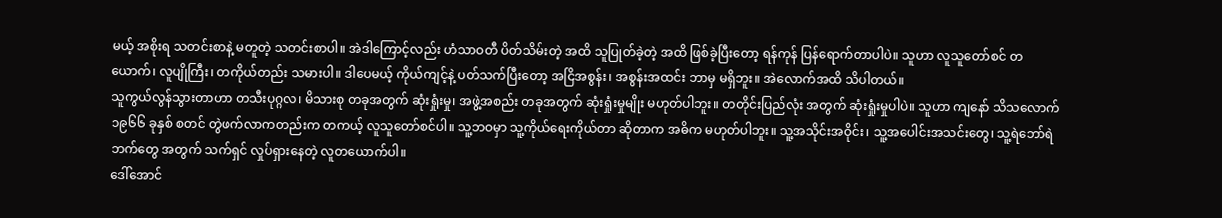မယ့် အစိုးရ သတင်းစာနဲ့ မတူတဲ့ သတင်းစာပါ။ အဲဒါကြောင့်လည်း ဟံသာဝတီ ပိတ်သိမ်းတဲ့ အထိ သူပြုတ်ခဲ့တဲ့ အထိ ဖြစ်ခဲ့ပြီးတော့ ရန်ကုန် ပြန်ရောက်တာပါပဲ။ သူဟာ လူသူတော်စင် တယောက်၊ လူပျိုကြီး၊ တကိုယ်တည်း သမားပါ။ ဒါပေမယ့် ကိုယ်ကျင့်နဲ့ ပတ်သက်ပြီးတော့ အငြိအစွန်း၊ အစွန်းအထင်း ဘာမှ မရှိဘူး။ အဲလောက်အထိ သိပါတယ်။
သူကွယ်လွန်သွားတာဟာ တသီးပုဂ္ဂလ၊ မိသားစု တခုအတွက် ဆုံးရှုံးမှု၊ အဖွဲ့အစည်း တခုအတွက် ဆုံးရှုံးမှုမျိုး မဟုတ်ပါဘူး။ တတိုင်းပြည်လုံး အတွက် ဆုံးရှုံးမှုပါပဲ။ သူဟာ ကျနော် သိသလောက် ၁၉၆၆ ခုနှစ် စတင် တွဲဖက်လာကတည်းက တကယ့် လူသူတော်စင်ပါ။ သူ့ဘဝမှာ သူ့ကိုယ်ရေးကိုယ်တာ ဆိုတာက အဓိက မဟုတ်ပါဘူး။ သူ့အသိုင်းအဝိုင်း၊ သူ့အပေါင်းအသင်းတွေ၊ သူ့ရဲဘော်ရဲဘက်တွေ အတွက် သက်ရှင် လှုပ်ရှားနေတဲ့ လူတယောက်ပါ။
ဒေါ်အောင်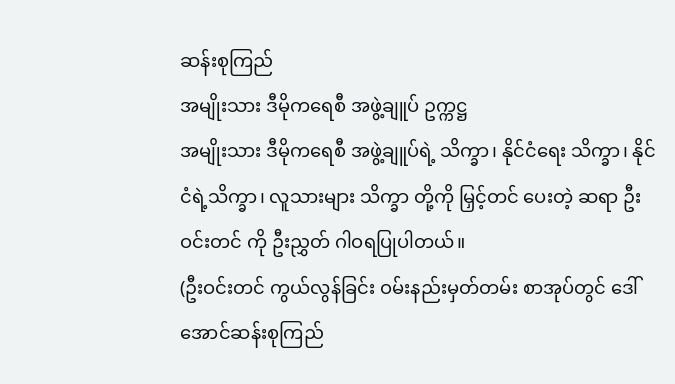ဆန်းစုကြည်
အမျိုးသား ဒီမိုကရေစီ အဖွဲ့ချူပ် ဥက္ကဋ္ဌ
အမျိုးသား ဒီမိုကရေစီ အဖွဲ့ချူပ်ရဲ့ သိက္ခာ၊ နိုင်ငံရေး သိက္ခာ၊ နိုင်ငံရဲ့သိက္ခာ၊ လူသားများ သိက္ခာ တို့ကို မြှင့်တင် ပေးတဲ့ ဆရာ ဦးဝင်းတင် ကို ဦးညွှတ် ဂါဝရပြုပါတယ်။
(ဦးဝင်းတင် ကွယ်လွန်ခြင်း ဝမ်းနည်းမှတ်တမ်း စာအုပ်တွင် ဒေါ်အောင်ဆန်းစုကြည်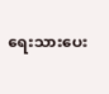ရေးသားပေး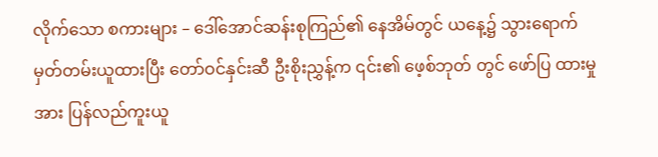လိုက်သော စကားများ – ဒေါ်အောင်ဆန်းစုကြည်၏ နေအိမ်တွင် ယနေ့၌ သွားရောက် မှတ်တမ်းယူထားပြီး တော်ဝင်နှင်းဆီ ဦးစိုးညွှန့်က ၎င်း၏ ဖေ့စ်ဘုတ် တွင် ဖော်ပြ ထားမှုအား ပြန်လည်ကူးယူ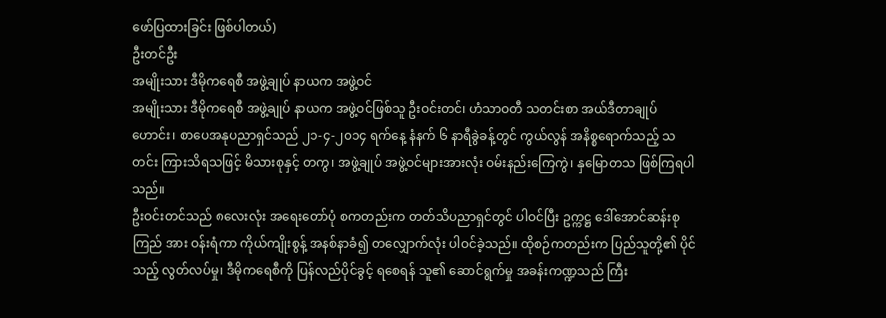ဖော်ပြထားခြင်း ဖြစ်ပါတယ်)
ဦးတင်ဦး
အမျိုးသား ဒီမိုကရေစီ အဖွဲ့ချုပ် နာယက အဖွဲ့ဝင်
အမျိုးသား ဒီမိုကရေစီ အဖွဲ့ချုပ် နာယက အဖွဲ့ဝင်ဖြစ်သူ ဦးဝင်းတင်၊ ဟံသာဝတီ သတင်းစာ အယ်ဒီတာချုပ်ဟောင်း၊ စာပေအနုပညာရှင်သည် ၂၁-၄-၂၀၁၄ ရက်နေ့ နံနက် ၆ နာရီခွဲခန့်တွင် ကွယ်လွန် အနိစ္စရောက်သည့် သတင်း ကြားသိရသဖြင့် မိသားစုနှင့် တကွ၊ အဖွဲ့ချုပ် အဖွဲ့ဝင်များအားလုံး ဝမ်းနည်းကြေကွဲ၊ နှမြောတသ ဖြစ်ကြရပါသည်။
ဦးဝင်းတင်သည် ၈လေးလုံး အရေးတော်ပုံ စကတည်းက တတ်သိပညာရှင်တွင် ပါဝင်ပြီး ဥက္ကဋ္ဌ ဒေါ်အောင်ဆန်းစုကြည် အား ဝန်းရံကာ ကိုယ်ကျိုးစွန့် အနစ်နာခံ၍ တလျှောက်လုံး ပါဝင်ခဲ့သည်။ ထိုစဉ်ကတည်းက ပြည်သူတို့၏ ပိုင်သည့် လွတ်လပ်မှု၊ ဒီမိုကရေစီကို ပြန်လည်ပိုင်ခွင့် ရစေရန် သူ၏ ဆောင်ရွက်မှု အခန်းကဏ္ဍသည် ကြီး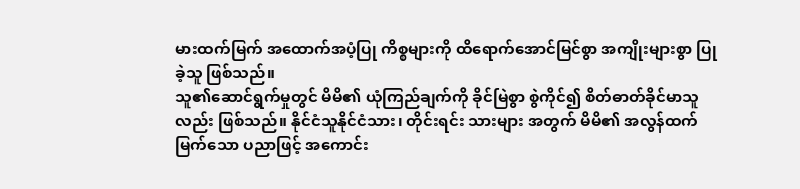မားထက်မြက် အထောက်အပံ့ပြု ကိစ္စများကို ထိရောက်အောင်မြင်စွာ အကျိုးများစွာ ပြုခဲ့သူ ဖြစ်သည်။
သူ၏ဆောင်ရွက်မှုတွင် မိမိ၏ ယုံကြည်ချက်ကို ခိုင်မြဲစွာ စွဲကိုင်၍ စိတ်ဓာတ်ခိုင်မာသူလည်း ဖြစ်သည်။ နိုင်ငံသူနိုင်ငံသား၊ တိုင်းရင်း သားများ အတွက် မိမိ၏ အလွန်ထက်မြက်သော ပညာဖြင့် အကောင်း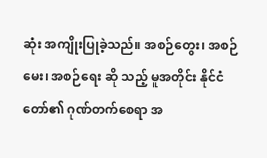ဆုံး အကျိုးပြုခဲ့သည်။ အစဉ်တွေး၊ အစဉ်မေး၊ အစဉ်ရေး ဆို သည့် မူအတိုင်း နိုင်ငံတော်၏ ဂုဏ်တက်စေရာ အ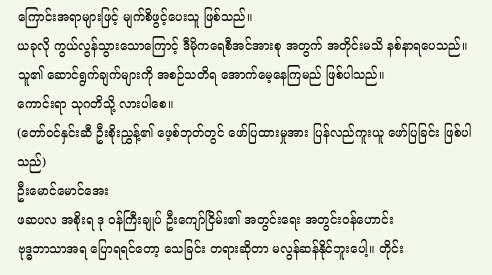ကြောင်းအရာများဖြင့် မျက်စိဖွင့်ပေးသူ ဖြစ်သည်။
ယခုလို ကွယ်လွန်သွားသောကြောင့် ဒီမိုကရေစီအင်အားစု အတွက် အတိုင်းမသိ နစ်နာရပေသည်။ သူ၏ ဆောင်ရွက်ချက်များကို အစဉ်သတိရ အောက်မေ့နေကြမည် ဖြစ်ပါသည်။
ကောင်းရာ သုဂတိသို့ လားပါစေ။
(တော်ဝင်နှင်းဆီ ဦးစိုးညွှန့်၏ ဖေ့စ်ဘုတ်တွင် ဖော်ပြထားမှုအား ပြန်လည်ကူးယူ ဖော်ပြခြင်း ဖြစ်ပါသည်)
ဦးမောင်မောင်အေး
ဖဆပလ အစိုးရ ဒု ဝန်ကြီးချုပ် ဦးကျော်ငြိမ်း၏ အတွင်းရေး အတွင်းဝန်ဟောင်း
ဗုဒ္ဓဘာသာအရ ပြောရရင်တော့ သေခြင်း တရားဆိုတာ မလွန်ဆန်နိုင်ဘူးပေါ့။ တိုင်း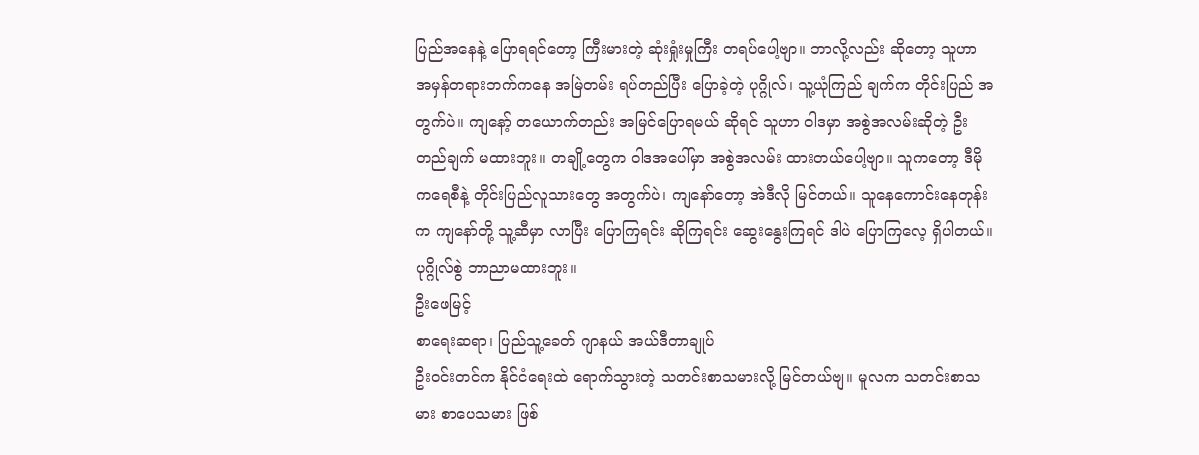ပြည်အနေနဲ့ ပြောရရင်တော့ ကြီးမားတဲ့ ဆုံးရှုံးမှုကြီး တရပ်ပေါ့ဗျာ။ ဘာလို့လည်း ဆိုတော့ သူဟာ အမှန်တရားဘက်ကနေ အမြဲတမ်း ရပ်တည်ပြီး ပြောခဲ့တဲ့ ပုဂ္ဂိုလ်၊ သူ့ယုံကြည် ချက်က တိုင်းပြည် အတွက်ပဲ။ ကျနော့် တယောက်တည်း အမြင်ပြောရမယ် ဆိုရင် သူဟာ ဝါဒမှာ အစွဲအလမ်းဆိုတဲ့ ဦးတည်ချက် မထားဘူး။ တချို့တွေက ဝါဒအပေါ်မှာ အစွဲအလမ်း ထားတယ်ပေါ့ဗျာ။ သူကတော့ ဒီမိုကရေစီနဲ့ တိုင်းပြည်လူသားတွေ အတွက်ပဲ၊ ကျနော်တော့ အဲဒီလို မြင်တယ်။ သူနေကောင်းနေတုန်းက ကျနော်တို့ သူ့ဆီမှာ လာပြီး ပြောကြရင်း ဆိုကြရင်း ဆွေးနွေးကြရင် ဒါပဲ ပြောကြလေ့ ရှိပါတယ်။ ပုဂ္ဂိုလ်စွဲ ဘာညာမထားဘူး။
ဦးဖေမြင့်
စာရေးဆရာ၊ ပြည်သူ့ခေတ် ဂျာနယ် အယ်ဒီတာချုပ်
ဦးဝင်းတင်က နိုင်ငံရေးထဲ ရောက်သွားတဲ့ သတင်းစာသမားလို့ မြင်တယ်ဗျ။ မူလက သတင်းစာသမား စာပေသမား ဖြစ်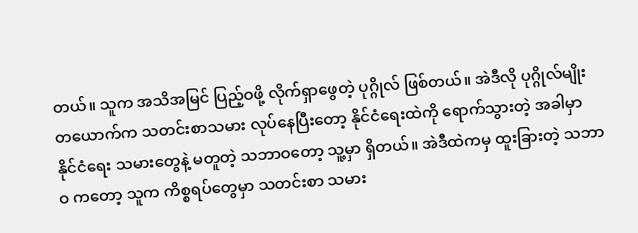တယ်။ သူက အသိအမြင် ပြည့်ဝဖို့ လိုက်ရှာဖွေတဲ့ ပုဂ္ဂိုလ် ဖြစ်တယ်။ အဲဒီလို ပုဂ္ဂိုလ်မျိုး တယောက်က သတင်းစာသမား လုပ်နေပြီးတော့ နိုင်ငံရေးထဲကို ရောက်သွားတဲ့ အခါမှာ နိုင်ငံရေး သမားတွေနဲ့ မတူတဲ့ သဘာဝတော့ သူ့မှာ ရှိတယ်။ အဲဒီထဲကမှ ထူးခြားတဲ့ သဘာဝ ကတော့ သူက ကိစ္စရပ်တွေမှာ သတင်းစာ သမား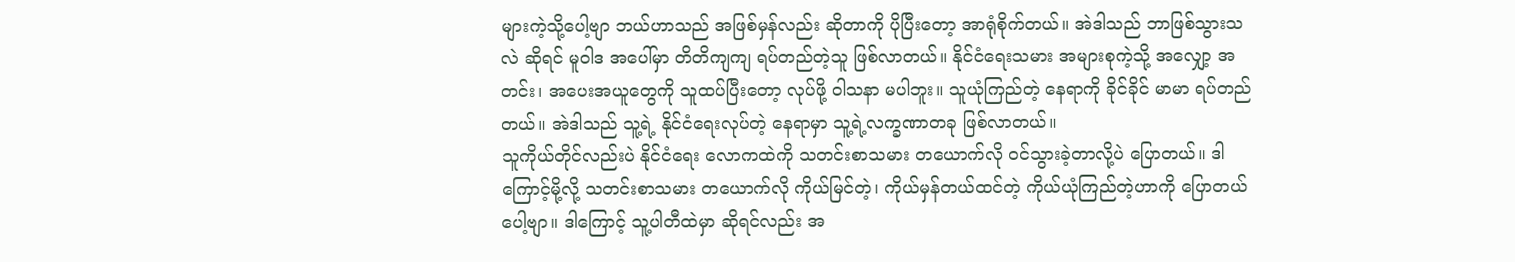များကဲ့သို့ပေါ့ဗျာ ဘယ်ဟာသည် အဖြစ်မှန်လည်း ဆိုတာကို ပိုပြီးတော့ အာရုံစိုက်တယ်။ အဲဒါသည် ဘာဖြစ်သွားသလဲ ဆိုရင် မူဝါဒ အပေါ်မှာ တိတိကျကျ ရပ်တည်တဲ့သူ ဖြစ်လာတယ်။ နိုင်ငံရေးသမား အများစုကဲ့သို့ အလျှော့ အတင်း၊ အပေးအယူတွေကို သူထပ်ပြီးတော့ လုပ်ဖို့ ဝါသနာ မပါဘူး။ သူယုံကြည်တဲ့ နေရာကို ခိုင်ခိုင် မာမာ ရပ်တည်တယ်။ အဲဒါသည် သူ့ရဲ့ နိုင်ငံရေးလုပ်တဲ့ နေရာမှာ သူ့ရဲ့လက္ခဏာတခု ဖြစ်လာတယ်။
သူကိုယ်တိုင်လည်းပဲ နိုင်ငံရေး လောကထဲကို သတင်းစာသမား တယောက်လို ဝင်သွားခဲ့တာလို့ပဲ ပြောတယ်။ ဒါကြောင့်မို့လို့ သတင်းစာသမား တယောက်လို ကိုယ်မြင်တဲ့၊ ကိုယ်မှန်တယ်ထင်တဲ့ ကိုယ်ယုံကြည်တဲ့ဟာကို ပြောတယ်ပေါ့ဗျာ။ ဒါကြောင့် သူ့ပါတီထဲမှာ ဆိုရင်လည်း အ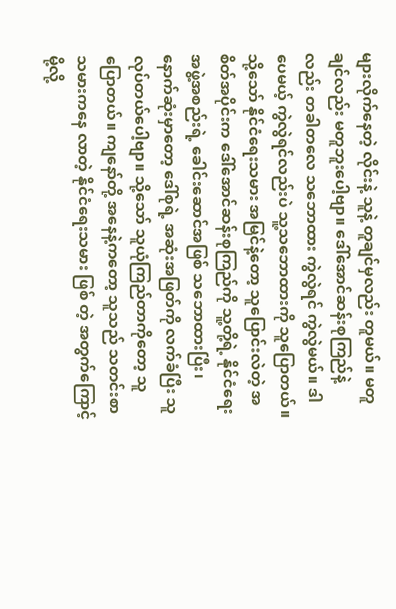များလိုက်နေတဲ့ လိုင်းနဲ့ သူနဲ့ တူချင်မှလည်း တူမယ်။ မတူချင်လည်း မတူဘူးပေါ့ဗျာ။ ဒေါ်အောင်ဆန်းစုကြည်နဲ့လည်း တခါတလေ သဘောထား ကွဲလွဲရင် ကွဲလွဲမယ်။ ဒါပေမယ့် ကွဲလွဲရင်လည်းပဲ သူ့သဘောထားကို သူပြောတယ်။ သို့သော် နိုင်ငံရေးသမား အမြင်နဲ့တော့ သူပြောင်းလဲတဲ့ အစိတ်အပိုင်းက ဒေါ်အောင်ဆန်းစုကြည်ကို သူ့တို့ရဲ့ နိုင်ငံရေး အဖွဲ့အစည်းရဲ့ ခေါင်းဆောင်အဖြစ် သဘောထားပြီး၊ နောက်ဆုံးမှာတော့ ဒေါ်စုရဲ့ အဆုံးအဖြတ်ကို လက်ခံပြီး သူလုပ်တယ်ပေါ့ဗျာ။ သို့သော် သူယုံကြည်တာကိုတော့ သူပြောတယ်။ ကျနော်တို့ အနေနဲ့ကတော့ သူသည် သတင်းစာသမားကနေ လာတဲ့ နိုင်ငံရေးသမား ဖြစ် တဲ့ အတွက်ကြောင့်မို့လို့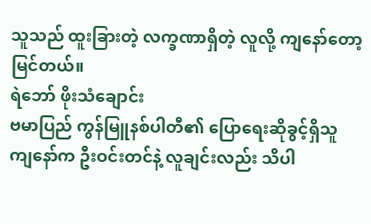သူသည် ထူးခြားတဲ့ လက္ခဏာရှိတဲ့ လူလို့ ကျနော်တော့ မြင်တယ်။
ရဲဘော် ဖိုးသံချောင်း
ဗမာပြည် ကွန်မြူနစ်ပါတီ၏ ပြောရေးဆိုခွင့်ရှိသူ
ကျနော်က ဦးဝင်းတင်နဲ့ လူချင်းလည်း သိပါ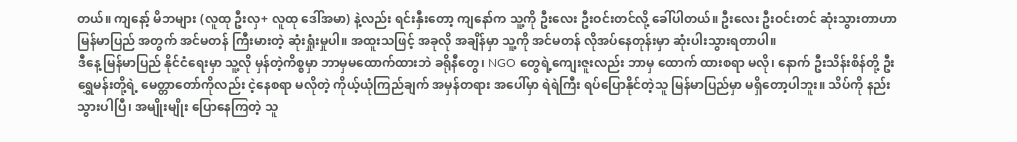တယ်။ ကျနော့် မိဘများ (လူထု ဦးလှ+ လူထု ဒေါ်အမာ) နဲ့လည်း ရင်းနှီးတော့ ကျနော်က သူ့ကို ဦးလေး ဦးဝင်းတင်လို့ ခေါ်ပါတယ်။ ဦးလေး ဦးဝင်းတင် ဆုံးသွားတာဟာ မြန်မာပြည် အတွက် အင်မတန် ကြီးမားတဲ့ ဆုံးရှုံးမှုပါ။ အထူးသဖြင့် အခုလို အချိန်မှာ သူ့ကို အင်မတန် လိုအပ်နေတုန်းမှာ ဆုံးပါးသွားရတာပါ။
ဒီနေ့ မြန်မာပြည် နိုင်ငံရေးမှာ သူ့လို မှန်တဲ့ကိစ္စမှာ ဘာမှမထောက်ထားဘဲ ခရိုနီတွေ၊ NGO တွေရဲ့ကျေးဇူးလည်း ဘာမှ ထောက် ထားစရာ မလို၊ နောက် ဦးသိန်းစိန်တို့ ဦးရွှေမန်းတို့ရဲ့ မေတ္တာတော်ကိုလည်း ငဲ့နေစရာ မလိုတဲ့ ကိုယ့်ယုံကြည်ချက် အမှန်တရား အပေါ်မှာ ရဲရဲကြီး ရပ်ပြောနိုင်တဲ့သူ မြန်မာပြည်မှာ မရှိတော့ပါဘူး။ သိပ်ကို နည်းသွားပါပြီ၊ အမျိုးမျိုး ပြောနေကြတဲ့ သူ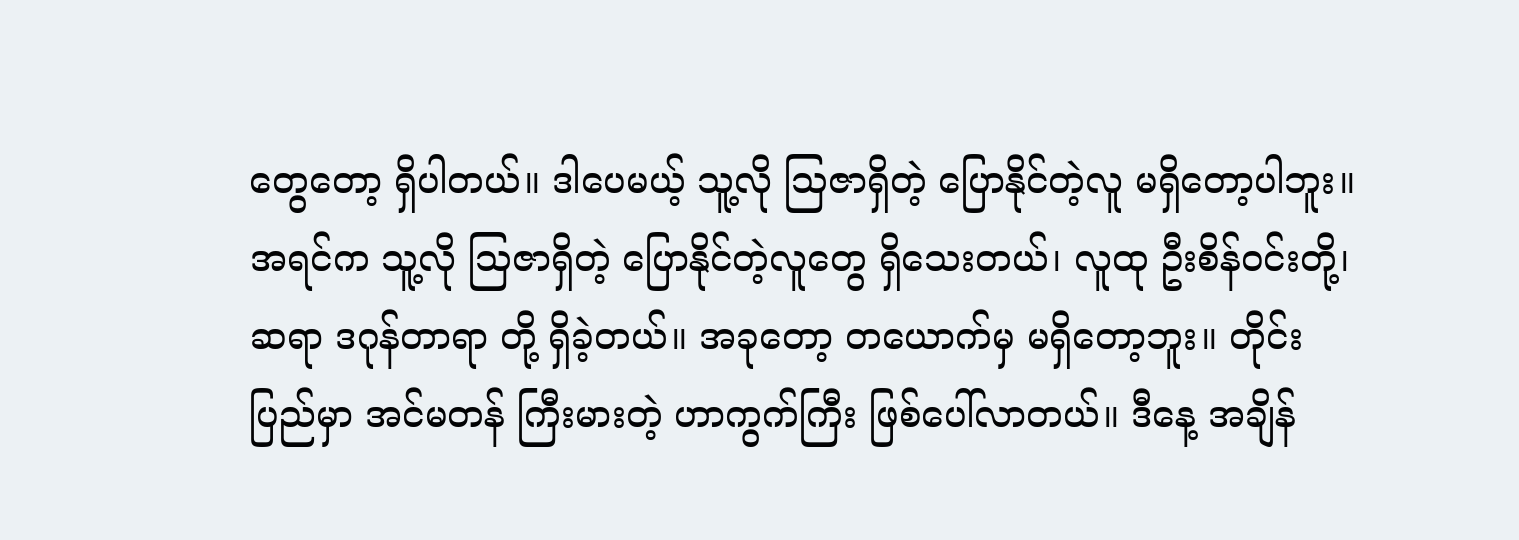တွေတော့ ရှိပါတယ်။ ဒါပေမယ့် သူ့လို သြဇာရှိတဲ့ ပြောနိုင်တဲ့လူ မရှိတော့ပါဘူး။
အရင်က သူ့လို သြဇာရှိတဲ့ ပြောနိုင်တဲ့လူတွေ ရှိသေးတယ်၊ လူထု ဦးစိန်ဝင်းတို့၊ ဆရာ ဒဂုန်တာရာ တို့ ရှိခဲ့တယ်။ အခုတော့ တယောက်မှ မရှိတော့ဘူး။ တိုင်းပြည်မှာ အင်မတန် ကြီးမားတဲ့ ဟာကွက်ကြီး ဖြစ်ပေါ်လာတယ်။ ဒီနေ့ အချိန်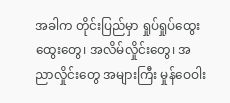အခါက တိုင်းပြည်မှာ ရှုပ်ရှုပ်ထွေးထွေးတွေ၊ အလိမ်လှိုင်းတွေ၊ အညာလှိုင်းတွေ အများကြီး မှုန်ဝေဝါး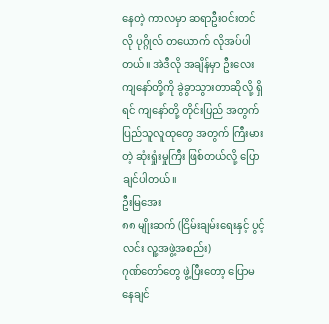နေတဲ့ ကာလမှာ ဆရာဦးဝင်းတင်လို ပုဂ္ဂိုလ် တယောက် လိုအပ်ပါတယ်။ အဲဒီလို အချိန်မှာ ဦးလေး ကျနော်တို့ကို ခွဲခွာသွားတာဆိုလို့ ရှိရင် ကျနော်တို့ တိုင်းပြည် အတွက် ပြည်သူလူထုတွေ အတွက် ကြီးမားတဲ့ ဆုံးရှုံးမှုကြီး ဖြစ်တယ်လို့ ပြောချင်ပါတယ်။
ဦးမြအေး
၈၈ မျိုးဆက် (ငြိမ်းချမ်းရေးနှင့် ပွင့်လင်း လူ့အဖွဲ့အစည်း)
ဂုဏ်တော်တွေ ဖွဲ့ပြီးတော့ ပြောမနေချင်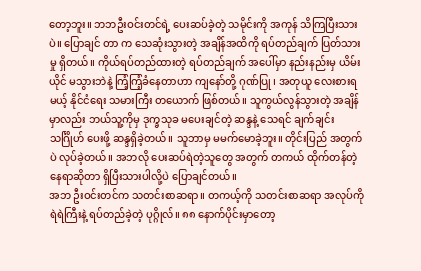တော့ဘူး။ ဘဘဦးဝင်းတင်ရဲ့ ပေးဆပ်ခဲ့တဲ့ သမိုင်းကို အကုန် သိကြပြီးသားပဲ။ ပြောချင် တာ က သေဆုံးသွားတဲ့ အချိန်အထိကို ရပ်တည်ချက် ပြတ်သားမှု ရှိတယ်။ ကိုယ်ရပ်တည်ထားတဲ့ ရပ်တည်ချက် အပေါ်မှာ နည်းနည်းမှ ယိမ်းယိုင် မသွားဘဲနဲ့ ကြံ့ကြံ့ခံနေတာဟာ ကျနော်တို့ ဂုဏ်ပြု ၊ အတုယူ လေးစားရမယ့် နိုင်ငံရေး သမားကြီး တယောက် ဖြစ်တယ်။ သူကွယ်လွန်သွားတဲ့ အချိန်မှာလည်း ဘယ်သူ့ကိုမှ ဒုက္ခသုခ မပေးချင်တဲ့ ဆန္ဒနဲ့ သေရင် ချက်ချင်း သင်္ဂြိုဟ် ပေးဖို့ ဆန္ဒရှိခဲ့တယ်။ သူဘာမှ မမက်မောခဲ့ဘူး။ တိုင်းပြည် အတွက်ပဲ လုပ်ခဲ့တယ်။ အဘလို ပေးဆပ်ရဲတဲ့သူတွေ အတွက် တကယ် ထိုက်တန်တဲ့ နေရာဆိုတာ ရှိပြီးသားပါလို့ပဲ ပြောချင်တယ်။
အဘ ဦးဝင်းတင်က သတင်းစာဆရာ။ တကယ့်ကို သတင်းစာဆရာ အလုပ်ကို ရဲရဲကြီးနဲ့ ရပ်တည်ခဲ့တဲ့ ပုဂ္ဂိုလ်။ ၈၈ နောက်ပိုင်းမှာတော့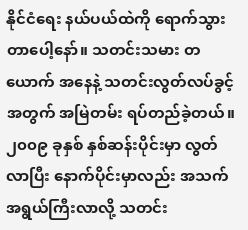နိုင်ငံရေး နယ်ပယ်ထဲကို ရောက်သွားတာပေါ့နော်။ သတင်းသမား တယောက် အနေနဲ့ သတင်းလွတ်လပ်ခွင့် အတွက် အမြဲတမ်း ရပ်တည်ခဲ့တယ်။ ၂၀၀၉ ခုနှစ် နှစ်ဆန်းပိုင်းမှာ လွတ်လာပြီး နောက်ပိုင်းမှာလည်း အသက်အရွယ်ကြီးလာလို့ သတင်း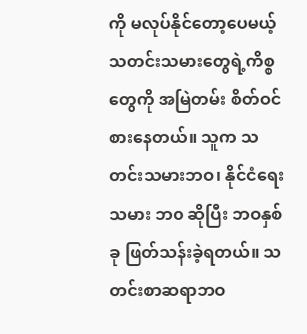ကို မလုပ်နိုင်တော့ပေမယ့် သတင်းသမားတွေရဲ့ကိစ္စတွေကို အမြဲတမ်း စိတ်ဝင်စားနေတယ်။ သူက သတင်းသမားဘဝ၊ နိုင်ငံရေး သမား ဘ၀ ဆိုပြီး ဘဝနှစ်ခု ဖြတ်သန်းခဲ့ရတယ်။ သတင်းစာဆရာဘဝ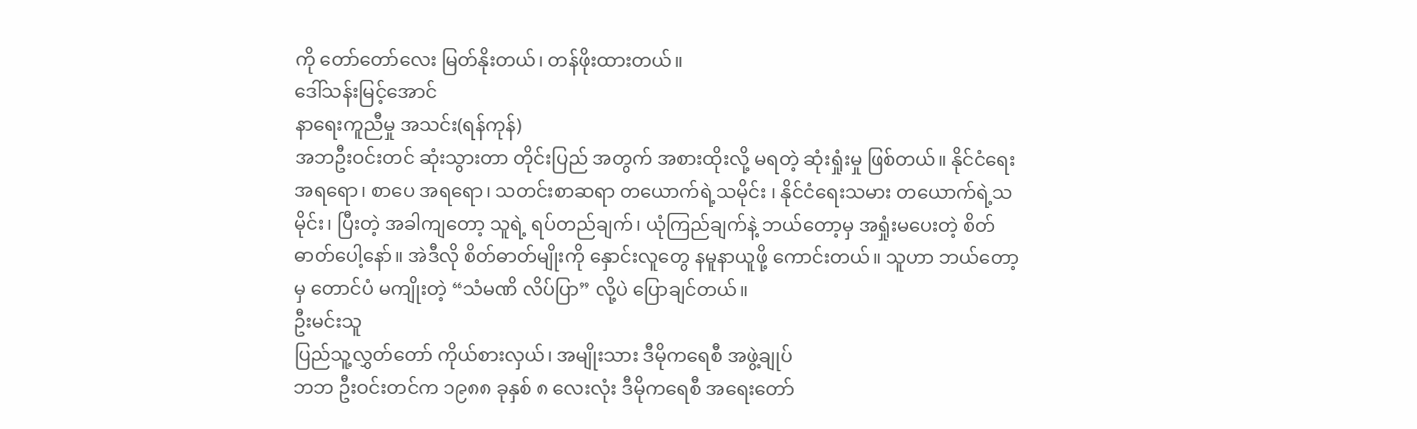ကို တော်တော်လေး မြတ်နိုးတယ်၊ တန်ဖိုးထားတယ်။
ဒေါ်သန်းမြင့်အောင်
နာရေးကူညီမှု အသင်း(ရန်ကုန်)
အဘဦးဝင်းတင် ဆုံးသွားတာ တိုင်းပြည် အတွက် အစားထိုးလို့ မရတဲ့ ဆုံးရှုံးမှု ဖြစ်တယ်။ နိုင်ငံရေး အရရော၊ စာပေ အရရော၊ သတင်းစာဆရာ တယောက်ရဲ့သမိုင်း ၊ နိုင်ငံရေးသမား တယောက်ရဲ့သမိုင်း၊ ပြီးတဲ့ အခါကျတော့ သူရဲ့ ရပ်တည်ချက်၊ ယုံကြည်ချက်နဲ့ ဘယ်တော့မှ အရှုံးမပေးတဲ့ စိတ်ဓာတ်ပေါ့နော်။ အဲဒီလို စိတ်ဓာတ်မျိုးကို နှောင်းလူတွေ နမူနာယူဖို့ ကောင်းတယ်။ သူဟာ ဘယ်တော့မှ တောင်ပံ မကျိုးတဲ့ “သံမဏိ လိပ်ပြာ” လို့ပဲ ပြောချင်တယ်။
ဦးမင်းသူ
ပြည်သူ့လွှတ်တော် ကိုယ်စားလှယ်၊ အမျိုးသား ဒီမိုကရေစီ အဖွဲ့ချုပ်
ဘဘ ဦးဝင်းတင်က ၁၉၈၈ ခုနှစ် ၈ လေးလုံး ဒီမိုကရေစီ အရေးတော်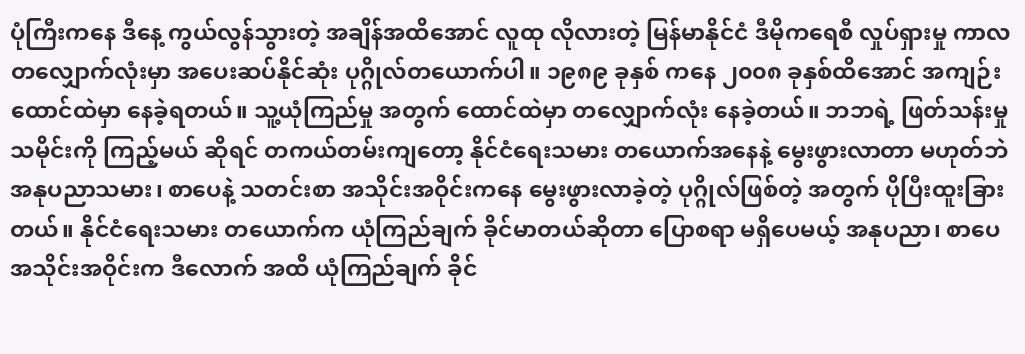ပုံကြီးကနေ ဒီနေ့ ကွယ်လွန်သွားတဲ့ အချိန်အထိအောင် လူထု လိုလားတဲ့ မြန်မာနိုင်ငံ ဒီမိုကရေစီ လှုပ်ရှားမှု ကာလ တလျှောက်လုံးမှာ အပေးဆပ်နိုင်ဆုံး ပုဂ္ဂိုလ်တယောက်ပါ။ ၁၉၈၉ ခုနှစ် ကနေ ၂၀၀၈ ခုနှစ်ထိအောင် အကျဉ်းထောင်ထဲမှာ နေခဲ့ရတယ်။ သူ့ယုံကြည်မှု အတွက် ထောင်ထဲမှာ တလျှောက်လုံး နေခဲ့တယ်။ ဘဘရဲ့ ဖြတ်သန်းမှု သမိုင်းကို ကြည့်မယ် ဆိုရင် တကယ်တမ်းကျတော့ နိုင်ငံရေးသမား တယောက်အနေနဲ့ မွေးဖွားလာတာ မဟုတ်ဘဲ အနုပညာသမား၊ စာပေနဲ့ သတင်းစာ အသိုင်းအဝိုင်းကနေ မွေးဖွားလာခဲ့တဲ့ ပုဂ္ဂိုလ်ဖြစ်တဲ့ အတွက် ပိုပြီးထူးခြားတယ်။ နိုင်ငံရေးသမား တယောက်က ယုံကြည်ချက် ခိုင်မာတယ်ဆိုတာ ပြောစရာ မရှိပေမယ့် အနုပညာ၊ စာပေ အသိုင်းအဝိုင်းက ဒီလောက် အထိ ယုံကြည်ချက် ခိုင်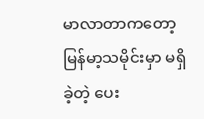မာလာတာကတော့ မြန်မာ့သမိုင်းမှာ မရှိခဲ့တဲ့ ပေး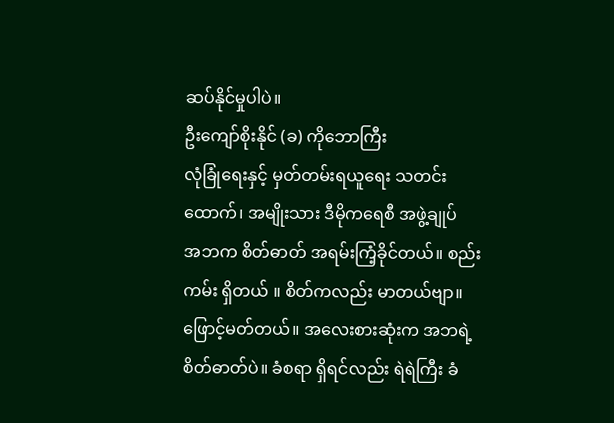ဆပ်နိုင်မှုပါပဲ။
ဦးကျော်စိုးနိုင် (ခ) ကိုဘောကြီး
လုံခြုံရေးနှင့် မှတ်တမ်းရယူရေး သတင်းထောက်၊ အမျိုးသား ဒီမိုကရေစီ အဖွဲ့ချုပ်
အဘက စိတ်ဓာတ် အရမ်းကြံ့ခိုင်တယ်။ စည်းကမ်း ရှိတယ် ။ စိတ်ကလည်း မာတယ်ဗျာ။ ဖြောင့်မတ်တယ်။ အလေးစားဆုံးက အဘရဲ့ စိတ်ဓာတ်ပဲ။ ခံစရာ ရှိရင်လည်း ရဲရဲကြီး ခံ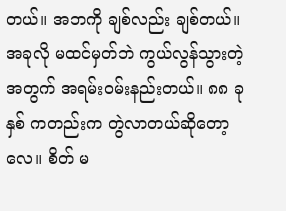တယ်။ အဘကို ချစ်လည်း ချစ်တယ်။ အခုလို မထင်မှတ်ဘဲ ကွယ်လွန်သွားတဲ့ အတွက် အရမ်းဝမ်းနည်းတယ်။ ၈၈ ခုနှစ် ကတည်းက တွဲလာတယ်ဆိုတော့လေ။ စိတ် မ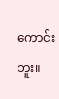ကောင်းဘူး။